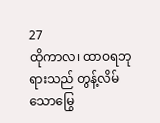27
ထိုကာလ၊ ထာဝရဘုရားသည် တွန့်လိမ်သောမြွေ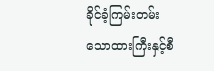ခိုင်ခံ့ကြမ်းတမ်းသောထားကြီးနှင့်စီ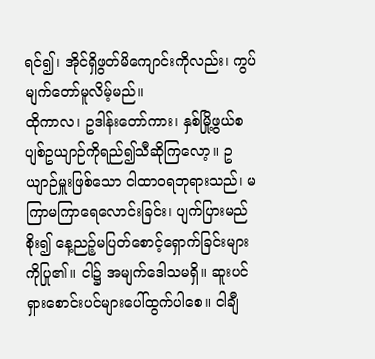ရင်၍၊ အိုင်ရှိဖွတ်မိကျောင်းကိုလည်း၊ ကွပ်မျက်တော်မူလိမ့်မည်။
ထိုကာလ၊ ဥဒါန်းတော်ကား၊ နှစ်မြို့ဖွယ်စပျစ်ဥယျာဉ်ကိုရည်၍သီဆိုကြလော့။ ဥယျာဉ်မှူးဖြစ်သော ငါထာဝရဘုရားသည်၊ မကြာမကြာရေလောင်းခြင်း၊ ပျက်ပြားမည်စိုး၍ နေ့ညဉ့်မပြတ်စောင့်ရှောက်ခြင်းများကိုပြု၏။ ငါ၌ အမျက်ဒေါသမရှိ။ ဆူးပင်ရှားစောင်းပင်များပေါ်ထွက်ပါစေ။ ငါချီ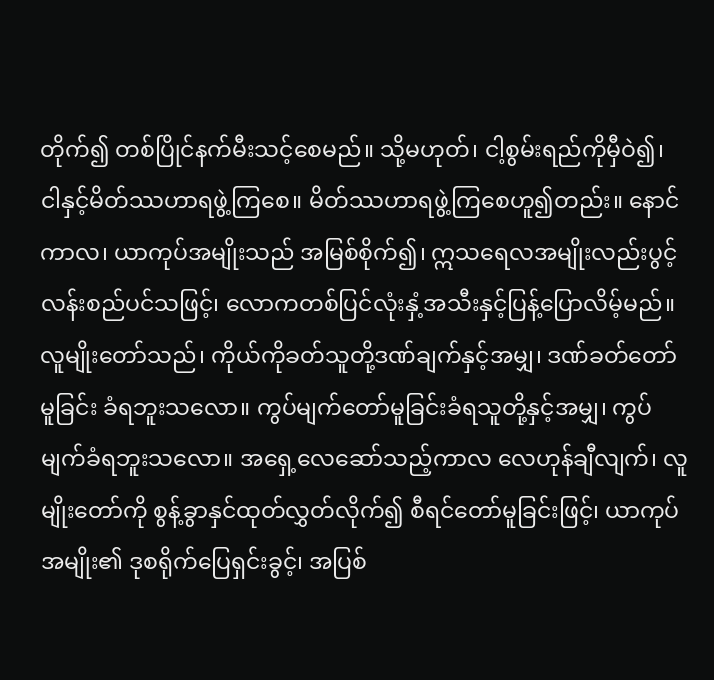တိုက်၍ တစ်ပြိုင်နက်မီးသင့်စေမည်။ သို့မဟုတ်၊ ငါ့စွမ်းရည်ကိုမှီဝဲ၍၊ ငါနှင့်မိတ်ဿဟာရဖွဲ့ကြစေ။ မိတ်ဿဟာရဖွဲ့ကြစေဟူ၍တည်း။ နောင်ကာလ၊ ယာကုပ်အမျိုးသည် အမြစ်စိုက်၍၊ ဣသရေလအမျိုးလည်းပွင့်လန်းစည်ပင်သဖြင့်၊ လောကတစ်ပြင်လုံးနှံ့အသီးနှင့်ပြန့်ပြောလိမ့်မည်။
လူမျိုးတော်သည်၊ ကိုယ်ကိုခတ်သူတို့ဒဏ်ချက်နှင့်အမျှ၊ ဒဏ်ခတ်တော်မူခြင်း ခံရဘူးသလော။ ကွပ်မျက်တော်မူခြင်းခံရသူတို့နှင့်အမျှ၊ ကွပ်မျက်ခံရဘူးသလော။ အရှေ့လေဆော်သည့်ကာလ လေဟုန်ချီလျက်၊ လူမျိုးတော်ကို စွန့်ခွာနှင်ထုတ်လွှတ်လိုက်၍ စီရင်တော်မူခြင်းဖြင့်၊ ယာကုပ်အမျိုး၏ ဒုစရိုက်ပြေရှင်းခွင့်၊ အပြစ်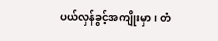ပယ်လှန်ခွင့်အကျိုးမှာ၊ တံ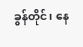ခွန်တိုင်၊ နေ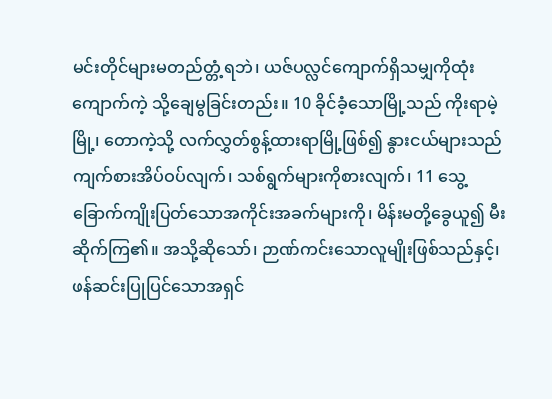မင်းတိုင်များမတည်တ္တံ့ရဘဲ၊ ယဇ်ပလ္လင်ကျောက်ရှိသမျှကိုထုံးကျောက်ကဲ့ သို့ချေမွခြင်းတည်း။ 10 ခိုင်ခံ့သောမြို့သည် ကိုးရာမဲ့မြို့၊ တောကဲ့သို့ လက်လွှတ်စွန့်ထားရာမြို့ဖြစ်၍ နွားငယ်များသည် ကျက်စားအိပ်ဝပ်လျက်၊ သစ်ရွက်များကိုစားလျက်၊ 11 သွေ့ခြောက်ကျိုးပြတ်သောအကိုင်းအခက်များကို၊ မိန်းမတို့ခွေယူ၍ မီးဆိုက်ကြ၏။ အသို့ဆိုသော်၊ ဉာဏ်ကင်းသောလူမျိုးဖြစ်သည်နှင့်၊ ဖန်ဆင်းပြုပြင်သောအရှင်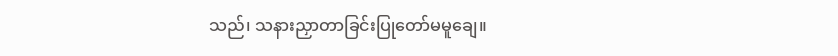သည်၊ သနားညှာတာခြင်းပြုတော်မမူချေ။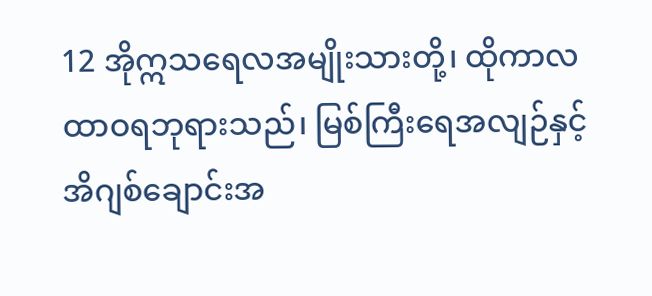12 အိုဣသရေလအမျိုးသားတို့၊ ထိုကာလ ထာဝရဘုရားသည်၊ မြစ်ကြီးရေအလျဉ်နှင့် အိဂျစ်ချောင်းအ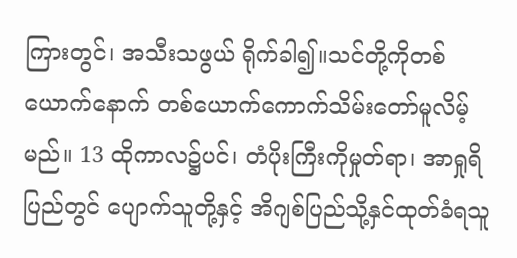ကြားတွင်၊ အသီးသဖွယ် ရိုက်ခါ၍။သင်တို့ကိုတစ်ယောက်နောက် တစ်ယောက်ကောက်သိမ်းတော်မူလိမ့်မည်။ 13 ထိုကာလ၌ပင်၊ တံပိုးကြီးကိုမှုတ်ရာ၊ အာရှုရိပြည်တွင် ပျောက်သူတို့နှင့် အိဂျစ်ပြည်သို့နှင်ထုတ်ခံရသူ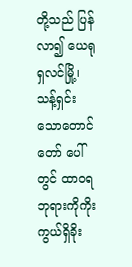တို့သည် ပြန်လာ၍ ယေရုရှလင်မြို့၊ သန့်ရှင်းသောတောင်တော် ပေါ်တွင် ထာဝရဘုရားကိုကိုးကွယ်ရှိခိုး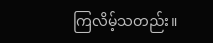ကြလိမ့်သတည်း။